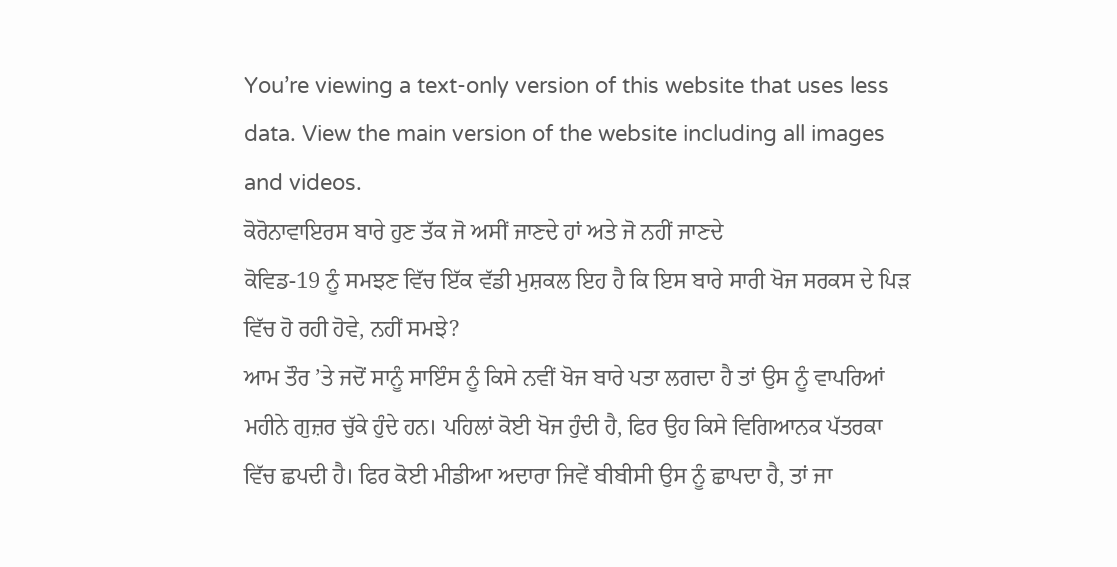You’re viewing a text-only version of this website that uses less data. View the main version of the website including all images and videos.
ਕੋਰੋਨਾਵਾਇਰਸ ਬਾਰੇ ਹੁਣ ਤੱਕ ਜੋ ਅਸੀਂ ਜਾਣਦੇ ਹਾਂ ਅਤੇ ਜੋ ਨਹੀਂ ਜਾਣਦੇ
ਕੋਵਿਡ-19 ਨੂੰ ਸਮਝਣ ਵਿੱਚ ਇੱਕ ਵੱਡੀ ਮੁਸ਼ਕਲ ਇਹ ਹੈ ਕਿ ਇਸ ਬਾਰੇ ਸਾਰੀ ਖੋਜ ਸਰਕਸ ਦੇ ਪਿੜ ਵਿੱਚ ਹੋ ਰਹੀ ਹੋਵੇ, ਨਹੀਂ ਸਮਝੇ?
ਆਮ ਤੌਰ ’ਤੇ ਜਦੋਂ ਸਾਨੂੰ ਸਾਇੰਸ ਨੂੰ ਕਿਸੇ ਨਵੀਂ ਖੋਜ ਬਾਰੇ ਪਤਾ ਲਗਦਾ ਹੈ ਤਾਂ ਉਸ ਨੂੰ ਵਾਪਰਿਆਂ ਮਹੀਨੇ ਗੁਜ਼ਰ ਚੁੱਕੇ ਹੁੰਦੇ ਹਨ। ਪਹਿਲਾਂ ਕੋਈ ਖੋਜ ਹੁੰਦੀ ਹੈ, ਫਿਰ ਉਹ ਕਿਸੇ ਵਿਗਿਆਨਕ ਪੱਤਰਕਾ ਵਿੱਚ ਛਪਦੀ ਹੈ। ਫਿਰ ਕੋਈ ਮੀਡੀਆ ਅਦਾਰਾ ਜਿਵੇਂ ਬੀਬੀਸੀ ਉਸ ਨੂੰ ਛਾਪਦਾ ਹੈ, ਤਾਂ ਜਾ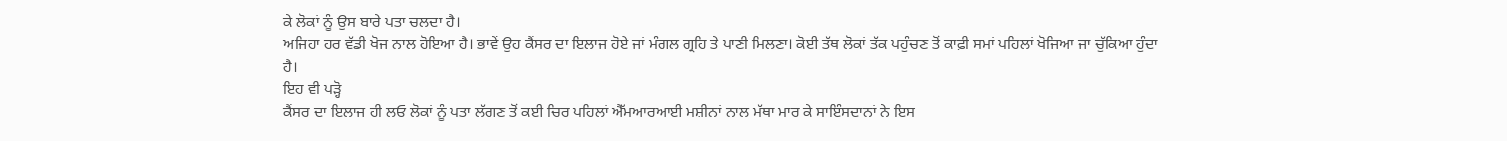ਕੇ ਲੋਕਾਂ ਨੂੰ ਉਸ ਬਾਰੇ ਪਤਾ ਚਲਦਾ ਹੈ।
ਅਜਿਹਾ ਹਰ ਵੱਡੀ ਖੋਜ ਨਾਲ ਹੋਇਆ ਹੈ। ਭਾਵੇਂ ਉਹ ਕੈਂਸਰ ਦਾ ਇਲਾਜ ਹੋਏ ਜਾਂ ਮੰਗਲ ਗ੍ਰਹਿ ਤੇ ਪਾਣੀ ਮਿਲਣਾ। ਕੋਈ ਤੱਥ ਲੋਕਾਂ ਤੱਕ ਪਹੁੰਚਣ ਤੋਂ ਕਾਫ਼ੀ ਸਮਾਂ ਪਹਿਲਾਂ ਖੋਜਿਆ ਜਾ ਚੁੱਕਿਆ ਹੁੰਦਾ ਹੈ।
ਇਹ ਵੀ ਪੜ੍ਹੋ
ਕੈਂਸਰ ਦਾ ਇਲਾਜ ਹੀ ਲਓ ਲੋਕਾਂ ਨੂੰ ਪਤਾ ਲੱਗਣ ਤੋਂ ਕਈ ਚਿਰ ਪਹਿਲਾਂ ਐੱਮਆਰਆਈ ਮਸ਼ੀਨਾਂ ਨਾਲ ਮੱਥਾ ਮਾਰ ਕੇ ਸਾਇੰਸਦਾਨਾਂ ਨੇ ਇਸ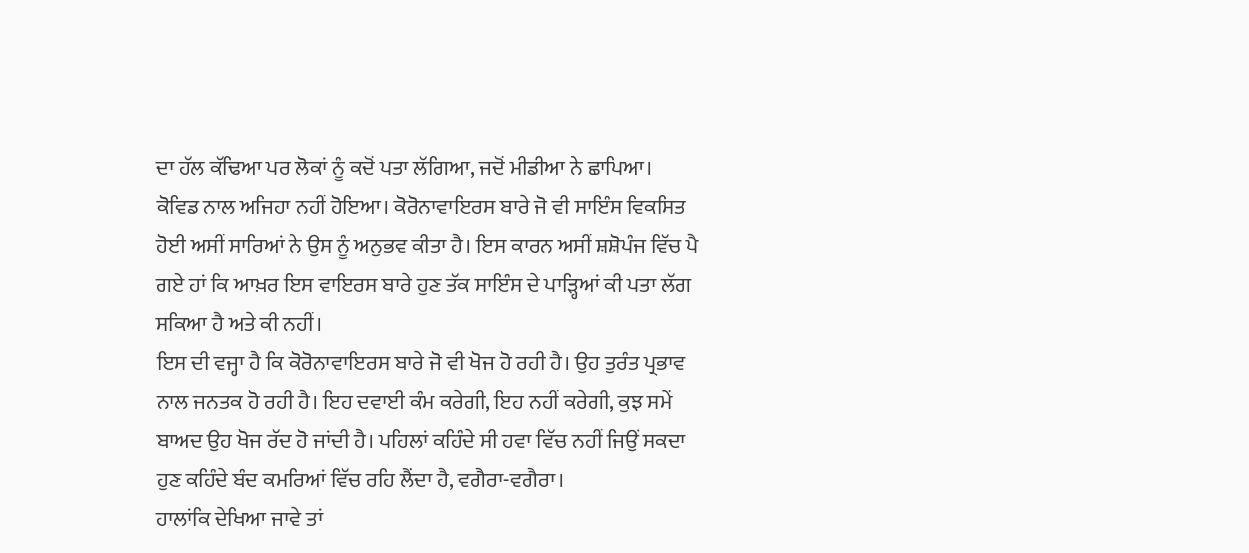ਦਾ ਹੱਲ ਕੱਢਿਆ ਪਰ ਲੋਕਾਂ ਨੂੰ ਕਦੋਂ ਪਤਾ ਲੱਗਿਆ, ਜਦੋਂ ਮੀਡੀਆ ਨੇ ਛਾਪਿਆ।
ਕੋਵਿਡ ਨਾਲ ਅਜਿਹਾ ਨਹੀਂ ਹੋਇਆ। ਕੋਰੋਨਾਵਾਇਰਸ ਬਾਰੇ ਜੋ ਵੀ ਸਾਇੰਸ ਵਿਕਸਿਤ ਹੋਈ ਅਸੀਂ ਸਾਰਿਆਂ ਨੇ ਉਸ ਨੂੰ ਅਨੁਭਵ ਕੀਤਾ ਹੈ। ਇਸ ਕਾਰਨ ਅਸੀਂ ਸ਼ਸ਼ੋਪੰਜ ਵਿੱਚ ਪੈ ਗਏ ਹਾਂ ਕਿ ਆਖ਼ਰ ਇਸ ਵਾਇਰਸ ਬਾਰੇ ਹੁਣ ਤੱਕ ਸਾਇੰਸ ਦੇ ਪਾੜ੍ਹਿਆਂ ਕੀ ਪਤਾ ਲੱਗ ਸਕਿਆ ਹੈ ਅਤੇ ਕੀ ਨਹੀਂ।
ਇਸ ਦੀ ਵਜ੍ਹਾ ਹੈ ਕਿ ਕੋਰੋਨਾਵਾਇਰਸ ਬਾਰੇ ਜੋ ਵੀ ਖੋਜ ਹੋ ਰਹੀ ਹੈ। ਉਹ ਤੁਰੰਤ ਪ੍ਰਭਾਵ ਨਾਲ ਜਨਤਕ ਹੋ ਰਹੀ ਹੈ। ਇਹ ਦਵਾਈ ਕੰਮ ਕਰੇਗੀ, ਇਹ ਨਹੀਂ ਕਰੇਗੀ, ਕੁਝ ਸਮੇਂ ਬਾਅਦ ਉਹ ਖੋਜ ਰੱਦ ਹੋ ਜਾਂਦੀ ਹੈ। ਪਹਿਲਾਂ ਕਹਿੰਦੇ ਸੀ ਹਵਾ ਵਿੱਚ ਨਹੀਂ ਜਿਉਂ ਸਕਦਾ ਹੁਣ ਕਹਿੰਦੇ ਬੰਦ ਕਮਰਿਆਂ ਵਿੱਚ ਰਹਿ ਲੈਂਦਾ ਹੈ, ਵਗੈਰਾ-ਵਗੈਰਾ।
ਹਾਲਾਂਕਿ ਦੇਖਿਆ ਜਾਵੇ ਤਾਂ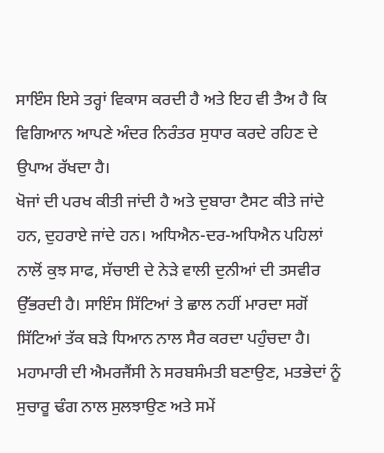ਸਾਇੰਸ ਇਸੇ ਤਰ੍ਹਾਂ ਵਿਕਾਸ ਕਰਦੀ ਹੈ ਅਤੇ ਇਹ ਵੀ ਤੈਅ ਹੈ ਕਿ ਵਿਗਿਆਨ ਆਪਣੇ ਅੰਦਰ ਨਿਰੰਤਰ ਸੁਧਾਰ ਕਰਦੇ ਰਹਿਣ ਦੇ ਉਪਾਅ ਰੱਖਦਾ ਹੈ।
ਖੋਜਾਂ ਦੀ ਪਰਖ ਕੀਤੀ ਜਾਂਦੀ ਹੈ ਅਤੇ ਦੁਬਾਰਾ ਟੈਸਟ ਕੀਤੇ ਜਾਂਦੇ ਹਨ, ਦੁਹਰਾਏ ਜਾਂਦੇ ਹਨ। ਅਧਿਐਨ-ਦਰ-ਅਧਿਐਨ ਪਹਿਲਾਂ ਨਾਲੋਂ ਕੁਝ ਸਾਫ, ਸੱਚਾਈ ਦੇ ਨੇੜੇ ਵਾਲੀ ਦੁਨੀਆਂ ਦੀ ਤਸਵੀਰ ਉੱਭਰਦੀ ਹੈ। ਸਾਇੰਸ ਸਿੱਟਿਆਂ ਤੇ ਛਾਲ ਨਹੀਂ ਮਾਰਦਾ ਸਗੋਂ ਸਿੱਟਿਆਂ ਤੱਕ ਬੜੇ ਧਿਆਨ ਨਾਲ ਸੈਰ ਕਰਦਾ ਪਹੁੰਚਦਾ ਹੈ।
ਮਹਾਮਾਰੀ ਦੀ ਐਮਰਜੈਂਸੀ ਨੇ ਸਰਬਸੰਮਤੀ ਬਣਾਉਣ, ਮਤਭੇਦਾਂ ਨੂੰ ਸੁਚਾਰੂ ਢੰਗ ਨਾਲ ਸੁਲਝਾਉਣ ਅਤੇ ਸਮੇਂ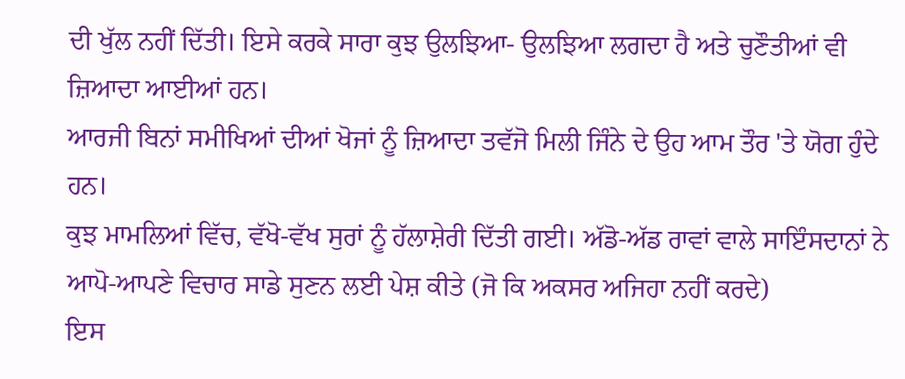ਦੀ ਖੁੱਲ ਨਹੀਂ ਦਿੱਤੀ। ਇਸੇ ਕਰਕੇ ਸਾਰਾ ਕੁਝ ਉਲਝਿਆ- ਉਲਝਿਆ ਲਗਦਾ ਹੈ ਅਤੇ ਚੁਣੌਤੀਆਂ ਵੀ ਜ਼ਿਆਦਾ ਆਈਆਂ ਹਨ।
ਆਰਜੀ ਬਿਨਾਂ ਸਮੀਖਿਆਂ ਦੀਆਂ ਖੋਜਾਂ ਨੂੰ ਜ਼ਿਆਦਾ ਤਵੱਜੋ ਮਿਲੀ ਜਿੰਨੇ ਦੇ ਉਹ ਆਮ ਤੌਰ 'ਤੇ ਯੋਗ ਹੁੰਦੇ ਹਨ।
ਕੁਝ ਮਾਮਲਿਆਂ ਵਿੱਚ, ਵੱਖੋ-ਵੱਖ ਸੁਰਾਂ ਨੂੰ ਹੱਲਾਸ਼ੇਰੀ ਦਿੱਤੀ ਗਈ। ਅੱਡੋ-ਅੱਡ ਰਾਵਾਂ ਵਾਲੇ ਸਾਇੰਸਦਾਨਾਂ ਨੇ ਆਪੋ-ਆਪਣੇ ਵਿਚਾਰ ਸਾਡੇ ਸੁਣਨ ਲਈ ਪੇਸ਼ ਕੀਤੇ (ਜੋ ਕਿ ਅਕਸਰ ਅਜਿਹਾ ਨਹੀਂ ਕਰਦੇ)
ਇਸ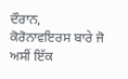ਦੌਰਾਨ, ਕੋਰੋਨਾਵਇਰਸ ਬਾਰੇ ਜੋ ਅਸੀਂ ਇੱਕ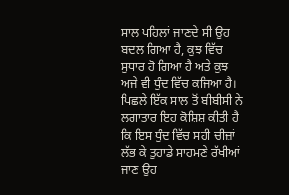ਸਾਲ ਪਹਿਲਾਂ ਜਾਣਦੇ ਸੀ ਉਹ ਬਦਲ ਗਿਆ ਹੈ, ਕੁਝ ਵਿੱਚ ਸੁਧਾਰ ਹੋ ਗਿਆ ਹੈ ਅਤੇ ਕੁਝ ਅਜੇ ਵੀ ਧੁੰਦ ਵਿੱਚ ਕਜਿਆ ਹੈ।
ਪਿਛਲੇ ਇੱਕ ਸਾਲ ਤੋਂ ਬੀਬੀਸੀ ਨੇ ਲਗਾਤਾਰ ਇਹ ਕੋਸ਼ਿਸ਼ ਕੀਤੀ ਹੈ ਕਿ ਇਸ ਧੁੰਦ ਵਿੱਚ ਸਹੀ ਚੀਜ਼ਾਂ ਲੱਭ ਕੇ ਤੁਹਾਡੇ ਸਾਹਮਣੇ ਰੱਖੀਆਂ ਜਾਣ ਉਹ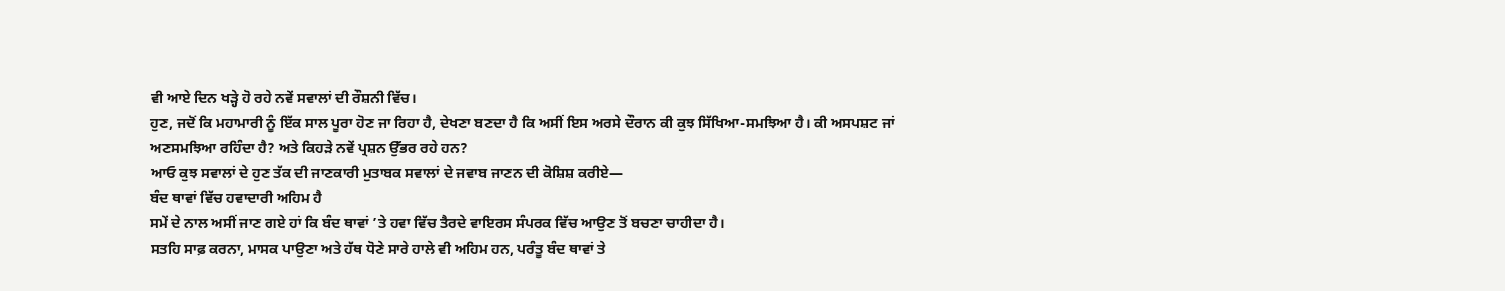ਵੀ ਆਏ ਦਿਨ ਖੜ੍ਹੇ ਹੋ ਰਹੇ ਨਵੇਂ ਸਵਾਲਾਂ ਦੀ ਰੌਸ਼ਨੀ ਵਿੱਚ।
ਹੁਣ, ਜਦੋਂ ਕਿ ਮਹਾਮਾਰੀ ਨੂੰ ਇੱਕ ਸਾਲ ਪੂਰਾ ਹੋਣ ਜਾ ਰਿਹਾ ਹੈ, ਦੇਖਣਾ ਬਣਦਾ ਹੈ ਕਿ ਅਸੀਂ ਇਸ ਅਰਸੇ ਦੌਰਾਨ ਕੀ ਕੁਝ ਸਿੱਖਿਆ-ਸਮਝਿਆ ਹੈ। ਕੀ ਅਸਪਸ਼ਟ ਜਾਂ ਅਣਸਮਝਿਆ ਰਹਿੰਦਾ ਹੈ? ਅਤੇ ਕਿਹੜੇ ਨਵੇਂ ਪ੍ਰਸ਼ਨ ਉੱਭਰ ਰਹੇ ਹਨ?
ਆਓ ਕੁਝ ਸਵਾਲਾਂ ਦੇ ਹੁਣ ਤੱਕ ਦੀ ਜਾਣਕਾਰੀ ਮੁਤਾਬਕ ਸਵਾਲਾਂ ਦੇ ਜਵਾਬ ਜਾਣਨ ਦੀ ਕੋਸ਼ਿਸ਼ ਕਰੀਏ—
ਬੰਦ ਥਾਵਾਂ ਵਿੱਚ ਹਵਾਦਾਰੀ ਅਹਿਮ ਹੈ
ਸਮੇਂ ਦੇ ਨਾਲ ਅਸੀਂ ਜਾਣ ਗਏ ਹਾਂ ਕਿ ਬੰਦ ਥਾਵਾਂ ’ਤੇ ਹਵਾ ਵਿੱਚ ਤੈਰਦੇ ਵਾਇਰਸ ਸੰਪਰਕ ਵਿੱਚ ਆਉਣ ਤੋਂ ਬਚਣਾ ਚਾਹੀਦਾ ਹੈ।
ਸਤਹਿ ਸਾਫ਼ ਕਰਨਾ, ਮਾਸਕ ਪਾਉਣਾ ਅਤੇ ਹੱਥ ਧੋਣੇ ਸਾਰੇ ਹਾਲੇ ਵੀ ਅਹਿਮ ਹਨ, ਪਰੰਤੂ ਬੰਦ ਥਾਵਾਂ ਤੇ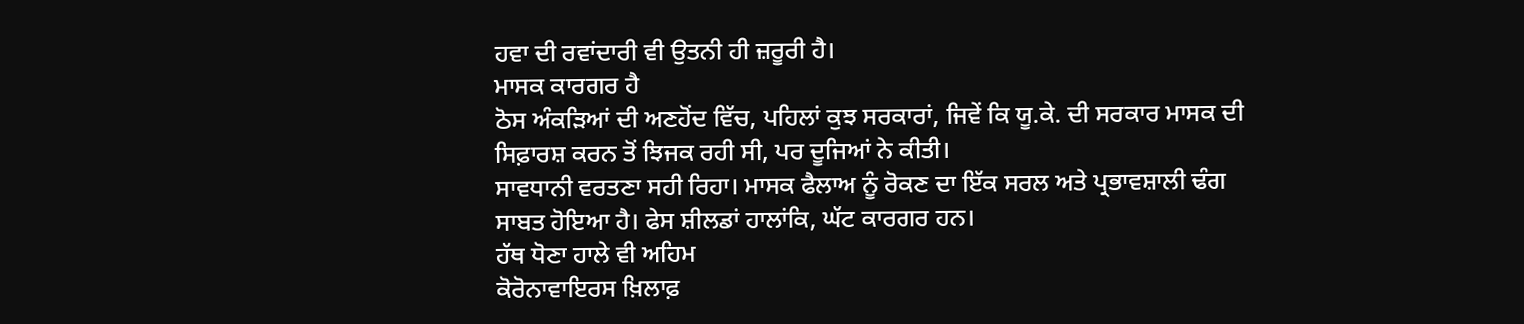ਹਵਾ ਦੀ ਰਵਾਂਦਾਰੀ ਵੀ ਉਤਨੀ ਹੀ ਜ਼ਰੂਰੀ ਹੈ।
ਮਾਸਕ ਕਾਰਗਰ ਹੈ
ਠੋਸ ਅੰਕੜਿਆਂ ਦੀ ਅਣਹੋਂਦ ਵਿੱਚ, ਪਹਿਲਾਂ ਕੁਝ ਸਰਕਾਰਾਂ, ਜਿਵੇਂ ਕਿ ਯੂ.ਕੇ. ਦੀ ਸਰਕਾਰ ਮਾਸਕ ਦੀ ਸਿਫ਼ਾਰਸ਼ ਕਰਨ ਤੋਂ ਝਿਜਕ ਰਹੀ ਸੀ, ਪਰ ਦੂਜਿਆਂ ਨੇ ਕੀਤੀ।
ਸਾਵਧਾਨੀ ਵਰਤਣਾ ਸਹੀ ਰਿਹਾ। ਮਾਸਕ ਫੈਲਾਅ ਨੂੰ ਰੋਕਣ ਦਾ ਇੱਕ ਸਰਲ ਅਤੇ ਪ੍ਰਭਾਵਸ਼ਾਲੀ ਢੰਗ ਸਾਬਤ ਹੋਇਆ ਹੈ। ਫੇਸ ਸ਼ੀਲਡਾਂ ਹਾਲਾਂਕਿ, ਘੱਟ ਕਾਰਗਰ ਹਨ।
ਹੱਥ ਧੋਣਾ ਹਾਲੇ ਵੀ ਅਹਿਮ
ਕੋਰੋਨਾਵਾਇਰਸ ਖ਼ਿਲਾਫ਼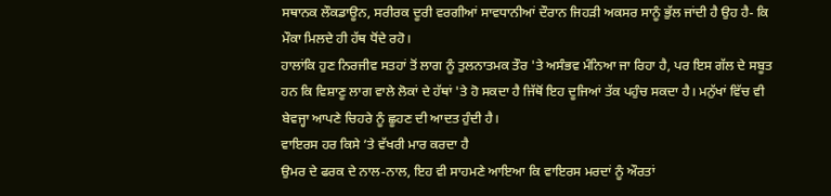ਸਥਾਨਕ ਲੌਕਡਾਊਨ, ਸਰੀਰਕ ਦੂਰੀ ਵਰਗੀਆਂ ਸਾਵਧਾਨੀਆਂ ਦੌਰਾਨ ਜਿਹੜੀ ਅਕਸਰ ਸਾਨੂੰ ਭੁੱਲ ਜਾਂਦੀ ਹੈ ਉਹ ਹੈ- ਕਿ ਮੌਕਾ ਮਿਲਦੇ ਹੀ ਹੱਥ ਧੋਂਦੇ ਰਹੋ।
ਹਾਲਾਂਕਿ ਹੁਣ ਨਿਰਜੀਵ ਸਤਹਾਂ ਤੋਂ ਲਾਗ ਨੂੰ ਤੁਲਨਾਤਮਕ ਤੌਰ 'ਤੇ ਅਸੰਭਵ ਮੰਨਿਆ ਜਾ ਰਿਹਾ ਹੈ, ਪਰ ਇਸ ਗੱਲ ਦੇ ਸਬੂਤ ਹਨ ਕਿ ਵਿਸ਼ਾਣੂ ਲਾਗ ਵਾਲੇ ਲੋਕਾਂ ਦੇ ਹੱਥਾਂ 'ਤੇ ਹੋ ਸਕਦਾ ਹੈ ਜਿੱਥੋਂ ਇਹ ਦੂਜਿਆਂ ਤੱਕ ਪਹੁੰਚ ਸਕਦਾ ਹੈ। ਮਨੁੱਖਾਂ ਵਿੱਚ ਵੀ ਬੇਵਜ੍ਹਾ ਆਪਣੇ ਚਿਹਰੇ ਨੂੰ ਛੂਹਣ ਦੀ ਆਦਤ ਹੁੰਦੀ ਹੈ।
ਵਾਇਰਸ ਹਰ ਕਿਸੇ ’ਤੇ ਵੱਖਰੀ ਮਾਰ ਕਰਦਾ ਹੈ
ਉਮਰ ਦੇ ਫਰਕ ਦੇ ਨਾਲ-ਨਾਲ, ਇਹ ਵੀ ਸਾਹਮਣੇ ਆਇਆ ਕਿ ਵਾਇਰਸ ਮਰਦਾਂ ਨੂੰ ਔਰਤਾਂ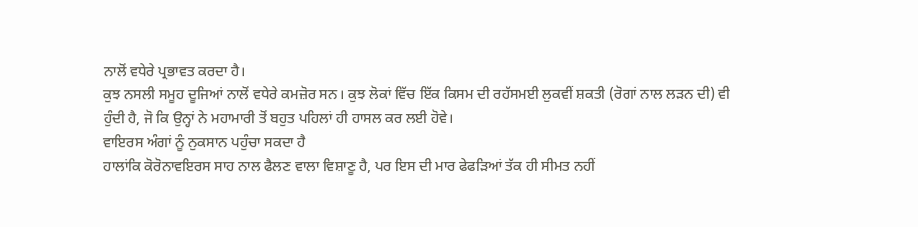ਨਾਲੋਂ ਵਧੇਰੇ ਪ੍ਰਭਾਵਤ ਕਰਦਾ ਹੈ।
ਕੁਝ ਨਸਲੀ ਸਮੂਹ ਦੂਜਿਆਂ ਨਾਲੋਂ ਵਧੇਰੇ ਕਮਜ਼ੋਰ ਸਨ। ਕੁਝ ਲੋਕਾਂ ਵਿੱਚ ਇੱਕ ਕਿਸਮ ਦੀ ਰਹੱਸਮਈ ਲੁਕਵੀਂ ਸ਼ਕਤੀ (ਰੋਗਾਂ ਨਾਲ ਲੜਨ ਦੀ) ਵੀ ਹੁੰਦੀ ਹੈ, ਜੋ ਕਿ ਉਨ੍ਹਾਂ ਨੇ ਮਹਾਮਾਰੀ ਤੋਂ ਬਹੁਤ ਪਹਿਲਾਂ ਹੀ ਹਾਸਲ ਕਰ ਲਈ ਹੋਵੇ।
ਵਾਇਰਸ ਅੰਗਾਂ ਨੂੰ ਨੁਕਸਾਨ ਪਹੁੰਚਾ ਸਕਦਾ ਹੈ
ਹਾਲਾਂਕਿ ਕੋਰੋਨਾਵਇਰਸ ਸਾਹ ਨਾਲ ਫੈਲਣ ਵਾਲਾ ਵਿਸ਼ਾਣੂ ਹੈ, ਪਰ ਇਸ ਦੀ ਮਾਰ ਫੇਫੜਿਆਂ ਤੱਕ ਹੀ ਸੀਮਤ ਨਹੀਂ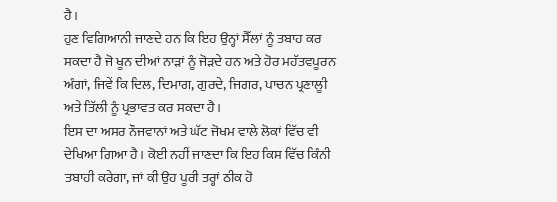ਹੈ।
ਹੁਣ ਵਿਗਿਆਨੀ ਜਾਣਦੇ ਹਨ ਕਿ ਇਹ ਉਨ੍ਹਾਂ ਸੈੱਲਾਂ ਨੂੰ ਤਬਾਹ ਕਰ ਸਕਦਾ ਹੈ ਜੋ ਖੂਨ ਦੀਆਂ ਨਾੜਾਂ ਨੂੰ ਜੋੜਦੇ ਹਨ ਅਤੇ ਹੋਰ ਮਹੱਤਵਪੂਰਨ ਅੰਗਾਂ, ਜਿਵੇਂ ਕਿ ਦਿਲ, ਦਿਮਾਗ, ਗੁਰਦੇ, ਜਿਗਰ, ਪਾਚਨ ਪ੍ਰਣਾਲੂੀ ਅਤੇ ਤਿੱਲੀ ਨੂੰ ਪ੍ਰਭਾਵਤ ਕਰ ਸਕਦਾ ਹੈ।
ਇਸ ਦਾ ਅਸਰ ਨੌਜਵਾਨਾਂ ਅਤੇ ਘੱਟ ਜੋਖਮ ਵਾਲੇ ਲੋਕਾਂ ਵਿੱਚ ਵੀ ਦੇਖਿਆ ਗਿਆ ਹੈ। ਕੋਈ ਨਹੀਂ ਜਾਣਦਾ ਕਿ ਇਹ ਕਿਸ ਵਿੱਚ ਕਿੰਨੀ ਤਬਾਹੀ ਕਰੇਗਾ, ਜਾਂ ਕੀ ਉਹ ਪੂਰੀ ਤਰ੍ਹਾਂ ਠੀਕ ਹੋ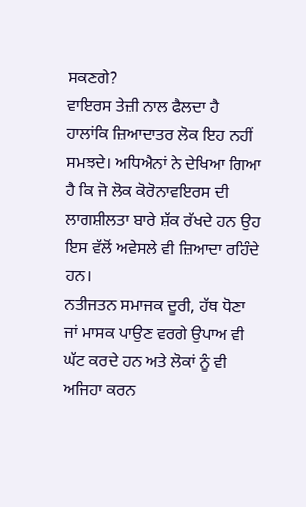ਸਕਣਗੇ?
ਵਾਇਰਸ ਤੇਜ਼ੀ ਨਾਲ ਫੈਲਦਾ ਹੈ
ਹਾਲਾਂਕਿ ਜ਼ਿਆਦਾਤਰ ਲੋਕ ਇਹ ਨਹੀਂ ਸਮਝਦੇ। ਅਧਿਐਨਾਂ ਨੇ ਦੇਖਿਆ ਗਿਆ ਹੈ ਕਿ ਜੋ ਲੋਕ ਕੋਰੋਨਾਵਇਰਸ ਦੀ ਲਾਗਸ਼ੀਲਤਾ ਬਾਰੇ ਸ਼ੱਕ ਰੱਖਦੇ ਹਨ ਉਹ ਇਸ ਵੱਲੋਂ ਅਵੇਸਲੇ ਵੀ ਜ਼ਿਆਦਾ ਰਹਿੰਦੇ ਹਨ।
ਨਤੀਜਤਨ ਸਮਾਜਕ ਦੂਰੀ, ਹੱਥ ਧੋਣਾ ਜਾਂ ਮਾਸਕ ਪਾਉਣ ਵਰਗੇ ਉਪਾਅ ਵੀ ਘੱਟ ਕਰਦੇ ਹਨ ਅਤੇ ਲੋਕਾਂ ਨੂੰ ਵੀ ਅਜਿਹਾ ਕਰਨ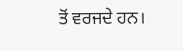ਤੋਂ ਵਰਜਦੇ ਹਨ।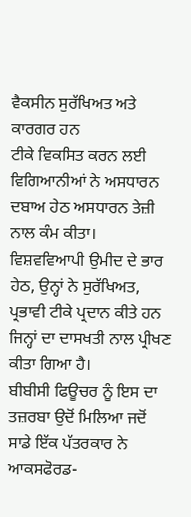ਵੈਕਸੀਨ ਸੁਰੱਖਿਅਤ ਅਤੇ ਕਾਰਗਰ ਹਨ
ਟੀਕੇ ਵਿਕਸਿਤ ਕਰਨ ਲਈ ਵਿਗਿਆਨੀਆਂ ਨੇ ਅਸਧਾਰਨ ਦਬਾਅ ਹੇਠ ਅਸਧਾਰਨ ਤੇਜ਼ੀ ਨਾਲ ਕੰਮ ਕੀਤਾ।
ਵਿਸ਼ਵਵਿਆਪੀ ਉਮੀਦ ਦੇ ਭਾਰ ਹੇਠ, ਉਨ੍ਹਾਂ ਨੇ ਸੁਰੱਖਿਅਤ, ਪ੍ਰਭਾਵੀ ਟੀਕੇ ਪ੍ਰਦਾਨ ਕੀਤੇ ਹਨ ਜਿਨ੍ਹਾਂ ਦਾ ਦਾਸਖਤੀ ਨਾਲ ਪ੍ਰੀਖਣ ਕੀਤਾ ਗਿਆ ਹੈ।
ਬੀਬੀਸੀ ਫਿਊਚਰ ਨੂੰ ਇਸ ਦਾ ਤਜ਼ਰਬਾ ਉਦੋਂ ਮਿਲਿਆ ਜਦੋਂ ਸਾਡੇ ਇੱਕ ਪੱਤਰਕਾਰ ਨੇ ਆਕਸਫੋਰਡ-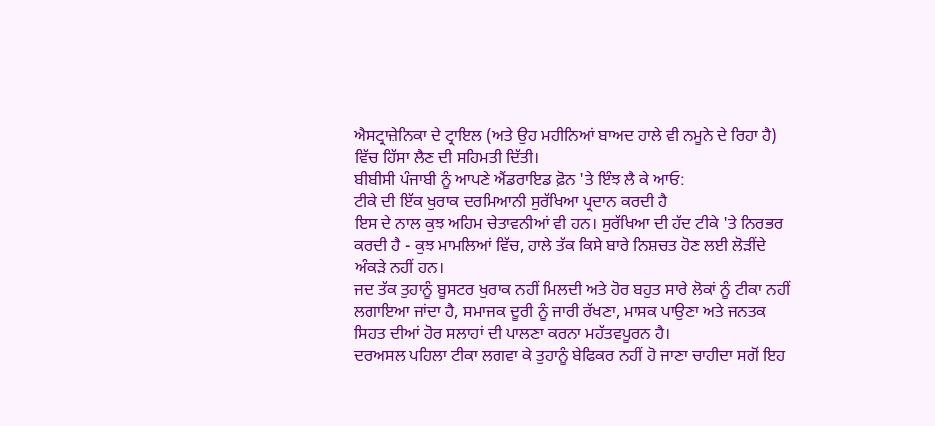ਐਸਟ੍ਰਾਜ਼ੇਨਿਕਾ ਦੇ ਟ੍ਰਾਇਲ (ਅਤੇ ਉਹ ਮਹੀਨਿਆਂ ਬਾਅਦ ਹਾਲੇ ਵੀ ਨਮੂਨੇ ਦੇ ਰਿਹਾ ਹੈ) ਵਿੱਚ ਹਿੱਸਾ ਲੈਣ ਦੀ ਸਹਿਮਤੀ ਦਿੱਤੀ।
ਬੀਬੀਸੀ ਪੰਜਾਬੀ ਨੂੰ ਆਪਣੇ ਐਂਡਰਾਇਡ ਫ਼ੋਨ 'ਤੇ ਇੰਝ ਲੈ ਕੇ ਆਓ:
ਟੀਕੇ ਦੀ ਇੱਕ ਖੁਰਾਕ ਦਰਮਿਆਨੀ ਸੁਰੱਖਿਆ ਪ੍ਰਦਾਨ ਕਰਦੀ ਹੈ
ਇਸ ਦੇ ਨਾਲ ਕੁਝ ਅਹਿਮ ਚੇਤਾਵਨੀਆਂ ਵੀ ਹਨ। ਸੁਰੱਖਿਆ ਦੀ ਹੱਦ ਟੀਕੇ 'ਤੇ ਨਿਰਭਰ ਕਰਦੀ ਹੈ - ਕੁਝ ਮਾਮਲਿਆਂ ਵਿੱਚ, ਹਾਲੇ ਤੱਕ ਕਿਸੇ ਬਾਰੇ ਨਿਸ਼ਚਤ ਹੋਣ ਲਈ ਲੋੜੀਂਦੇ ਅੰਕੜੇ ਨਹੀਂ ਹਨ।
ਜਦ ਤੱਕ ਤੁਹਾਨੂੰ ਬੂਸਟਰ ਖੁਰਾਕ ਨਹੀਂ ਮਿਲਦੀ ਅਤੇ ਹੋਰ ਬਹੁਤ ਸਾਰੇ ਲੋਕਾਂ ਨੂੰ ਟੀਕਾ ਨਹੀਂ ਲਗਾਇਆ ਜਾਂਦਾ ਹੈ, ਸਮਾਜਕ ਦੂਰੀ ਨੂੰ ਜਾਰੀ ਰੱਖਣਾ, ਮਾਸਕ ਪਾਉਣਾ ਅਤੇ ਜਨਤਕ ਸਿਹਤ ਦੀਆਂ ਹੋਰ ਸਲਾਹਾਂ ਦੀ ਪਾਲਣਾ ਕਰਨਾ ਮਹੱਤਵਪੂਰਨ ਹੈ।
ਦਰਅਸਲ ਪਹਿਲਾ ਟੀਕਾ ਲਗਵਾ ਕੇ ਤੁਹਾਨੂੰ ਬੇਫਿਕਰ ਨਹੀਂ ਹੋ ਜਾਣਾ ਚਾਹੀਦਾ ਸਗੋਂ ਇਹ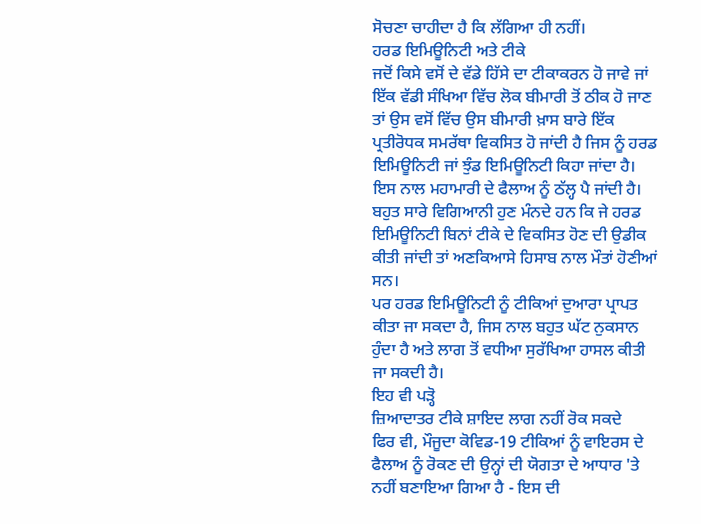ਸੋਚਣਾ ਚਾਹੀਦਾ ਹੈ ਕਿ ਲੱਗਿਆ ਹੀ ਨਹੀਂ।
ਹਰਡ ਇਮਿਊਨਿਟੀ ਅਤੇ ਟੀਕੇ
ਜਦੋਂ ਕਿਸੇ ਵਸੋਂ ਦੇ ਵੱਡੇ ਹਿੱਸੇ ਦਾ ਟੀਕਾਕਰਨ ਹੋ ਜਾਵੇ ਜਾਂ ਇੱਕ ਵੱਡੀ ਸੰਖਿਆ ਵਿੱਚ ਲੋਕ ਬੀਮਾਰੀ ਤੋਂ ਠੀਕ ਹੋ ਜਾਣ ਤਾਂ ਉਸ ਵਸੋਂ ਵਿੱਚ ਉਸ ਬੀਮਾਰੀ ਖ਼ਾਸ ਬਾਰੇ ਇੱਕ ਪ੍ਰਤੀਰੋਧਕ ਸਮਰੱਥਾ ਵਿਕਸਿਤ ਹੋ ਜਾਂਦੀ ਹੈ ਜਿਸ ਨੂੰ ਹਰਡ ਇਮਿਊਨਿਟੀ ਜਾਂ ਝੁੰਡ ਇਮਿਊਨਿਟੀ ਕਿਹਾ ਜਾਂਦਾ ਹੈ।
ਇਸ ਨਾਲ ਮਹਾਮਾਰੀ ਦੇ ਫੈਲਾਅ ਨੂੰ ਠੱਲ੍ਹ ਪੈ ਜਾਂਦੀ ਹੈ।
ਬਹੁਤ ਸਾਰੇ ਵਿਗਿਆਨੀ ਹੁਣ ਮੰਨਦੇ ਹਨ ਕਿ ਜੇ ਹਰਡ ਇਮਿਊਨਿਟੀ ਬਿਨਾਂ ਟੀਕੇ ਦੇ ਵਿਕਸਿਤ ਹੋਣ ਦੀ ਉਡੀਕ ਕੀਤੀ ਜਾਂਦੀ ਤਾਂ ਅਣਕਿਆਸੇ ਹਿਸਾਬ ਨਾਲ ਮੌਤਾਂ ਹੋਣੀਆਂ ਸਨ।
ਪਰ ਹਰਡ ਇਮਿਊਨਿਟੀ ਨੂੰ ਟੀਕਿਆਂ ਦੁਆਰਾ ਪ੍ਰਾਪਤ ਕੀਤਾ ਜਾ ਸਕਦਾ ਹੈ, ਜਿਸ ਨਾਲ ਬਹੁਤ ਘੱਟ ਨੁਕਸਾਨ ਹੁੰਦਾ ਹੈ ਅਤੇ ਲਾਗ ਤੋਂ ਵਧੀਆ ਸੁਰੱਖਿਆ ਹਾਸਲ ਕੀਤੀ ਜਾ ਸਕਦੀ ਹੈ।
ਇਹ ਵੀ ਪੜ੍ਹੋ
ਜ਼ਿਆਦਾਤਰ ਟੀਕੇ ਸ਼ਾਇਦ ਲਾਗ ਨਹੀਂ ਰੋਕ ਸਕਦੇ
ਫਿਰ ਵੀ, ਮੌਜੂਦਾ ਕੋਵਿਡ-19 ਟੀਕਿਆਂ ਨੂੰ ਵਾਇਰਸ ਦੇ ਫੈਲਾਅ ਨੂੰ ਰੋਕਣ ਦੀ ਉਨ੍ਹਾਂ ਦੀ ਯੋਗਤਾ ਦੇ ਆਧਾਰ 'ਤੇ ਨਹੀਂ ਬਣਾਇਆ ਗਿਆ ਹੈ - ਇਸ ਦੀ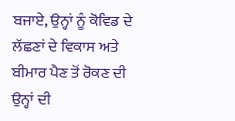ਬਜਾਏ, ਉਨ੍ਹਾਂ ਨੂੰ ਕੋਵਿਡ ਦੇ ਲੱਛਣਾਂ ਦੇ ਵਿਕਾਸ ਅਤੇ ਬੀਮਾਰ ਪੈਣ ਤੋਂ ਰੋਕਣ ਦੀ ਉਨ੍ਹਾਂ ਦੀ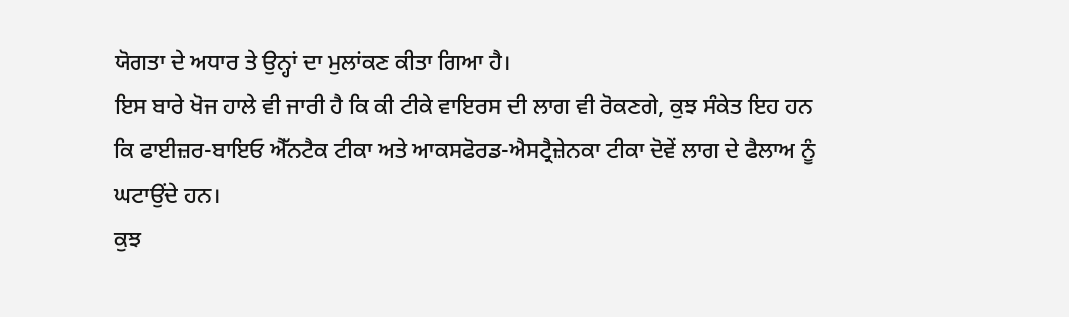ਯੋਗਤਾ ਦੇ ਅਧਾਰ ਤੇ ਉਨ੍ਹਾਂ ਦਾ ਮੁਲਾਂਕਣ ਕੀਤਾ ਗਿਆ ਹੈ।
ਇਸ ਬਾਰੇ ਖੋਜ ਹਾਲੇ ਵੀ ਜਾਰੀ ਹੈ ਕਿ ਕੀ ਟੀਕੇ ਵਾਇਰਸ ਦੀ ਲਾਗ ਵੀ ਰੋਕਣਗੇ, ਕੁਝ ਸੰਕੇਤ ਇਹ ਹਨ ਕਿ ਫਾਈਜ਼ਰ-ਬਾਇਓ ਐੱਨਟੈਕ ਟੀਕਾ ਅਤੇ ਆਕਸਫੋਰਡ-ਐਸਟ੍ਰੈਜ਼ੇਨਕਾ ਟੀਕਾ ਦੋਵੇਂ ਲਾਗ ਦੇ ਫੈਲਾਅ ਨੂੰ ਘਟਾਉਂਦੇ ਹਨ।
ਕੁਝ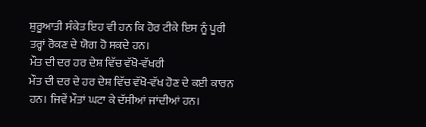ਸ਼ੁਰੂਆਤੀ ਸੰਕੇਤ ਇਹ ਵੀ ਹਨ ਕਿ ਹੋਰ ਟੀਕੇ ਇਸ ਨੂੰ ਪੂਰੀ ਤਰ੍ਹਾਂ ਰੋਕਣ ਦੇ ਯੋਗ ਹੋ ਸਕਦੇ ਹਨ।
ਮੌਤ ਦੀ ਦਰ ਹਰ ਦੇਸ਼ ਵਿੱਚ ਵੱਖੋ-ਵੱਖਰੀ
ਮੌਤ ਦੀ ਦਰ ਦੇ ਹਰ ਦੇਸ਼ ਵਿੱਚ ਵੱਖੋ-ਵੱਖ ਹੋਣ ਦੇ ਕਈ ਕਾਰਨ ਹਨ। ਜਿਵੇਂ ਮੌਤਾਂ ਘਟਾ ਕੇ ਦੱਸੀਆਂ ਜਾਂਦੀਆਂ ਹਨ।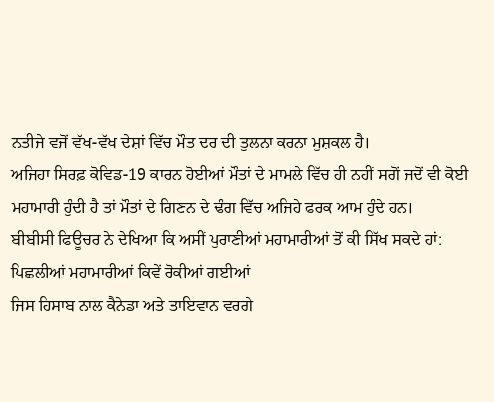ਨਤੀਜੇ ਵਜੋਂ ਵੱਖ-ਵੱਖ ਦੇਸ਼ਾਂ ਵਿੱਚ ਮੌਤ ਦਰ ਦੀ ਤੁਲਨਾ ਕਰਨਾ ਮੁਸ਼ਕਲ ਹੈ।
ਅਜਿਹਾ ਸਿਰਫ਼ ਕੋਵਿਡ-19 ਕਾਰਨ ਹੋਈਆਂ ਮੌਤਾਂ ਦੇ ਮਾਮਲੇ ਵਿੱਚ ਹੀ ਨਹੀਂ ਸਗੋਂ ਜਦੋਂ ਵੀ ਕੋਈ ਮਹਾਮਾਰੀ ਹੁੰਦੀ ਹੈ ਤਾਂ ਮੌਤਾਂ ਦੇ ਗਿਣਨ ਦੇ ਢੰਗ ਵਿੱਚ ਅਜਿਹੇ ਫਰਕ ਆਮ ਹੁੰਦੇ ਹਨ।
ਬੀਬੀਸੀ ਫਿਊਚਰ ਨੇ ਦੇਖਿਆ ਕਿ ਅਸੀਂ ਪੁਰਾਣੀਆਂ ਮਹਾਮਾਰੀਆਂ ਤੋਂ ਕੀ ਸਿੱਖ ਸਕਦੇ ਹਾਂ:
ਪਿਛਲੀਆਂ ਮਹਾਮਾਰੀਆਂ ਕਿਵੇਂ ਰੋਕੀਆਂ ਗਈਆਂ
ਜਿਸ ਹਿਸਾਬ ਨਾਲ ਕੈਨੇਡਾ ਅਤੇ ਤਾਇਵਾਨ ਵਰਗੇ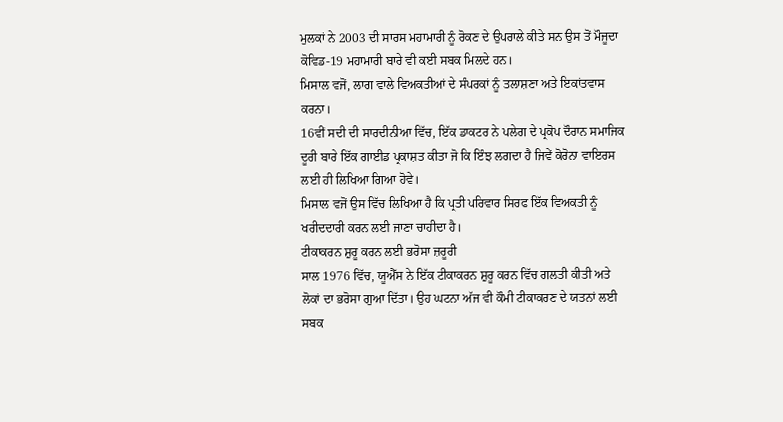ਮੁਲਕਾਂ ਨੇ 2003 ਦੀ ਸਾਰਸ ਮਹਾਮਾਰੀ ਨੂੰ ਰੋਕਣ ਦੇ ਉਪਰਾਲੇ ਕੀਤੇ ਸਨ ਉਸ ਤੋਂ ਮੌਜੂਦਾ ਕੋਵਿਡ-19 ਮਹਾਮਾਰੀ ਬਾਰੇ ਵੀ ਕਈ ਸਬਕ ਮਿਲਦੇ ਹਨ।
ਮਿਸਾਲ ਵਜੋਂ, ਲਾਗ ਵਾਲੇ ਵਿਅਕਤੀਆਂ ਦੇ ਸੰਪਰਕਾਂ ਨੂੰ ਤਲਾਸ਼ਣਾ ਅਤੇ ਇਕਾਂਤਵਾਸ ਕਰਨਾ।
16ਵੀਂ ਸਦੀ ਦੀ ਸਾਰਦੀਨੀਆ ਵਿੱਚ, ਇੱਕ ਡਾਕਟਰ ਨੇ ਪਲੇਗ ਦੇ ਪ੍ਰਕੋਪ ਦੌਰਾਨ ਸਮਾਜਿਕ ਦੂਰੀ ਬਾਰੇ ਇੱਕ ਗਾਈਡ ਪ੍ਰਕਾਸ਼ਤ ਕੀਤਾ ਜੋ ਕਿ ਇੰਝ ਲਗਦਾ ਹੈ ਜਿਵੇਂ ਕੋਰੋਨਾ ਵਾਇਰਸ ਲਈ ਹੀ ਲਿਖਿਆ ਗਿਆ ਹੋਵੇ।
ਮਿਸਾਲ ਵਜੋਂ ਉਸ ਵਿੱਚ ਲਿਖਿਆ ਹੈ ਕਿ ਪ੍ਰਤੀ ਪਰਿਵਾਰ ਸਿਰਫ ਇੱਕ ਵਿਅਕਤੀ ਨੂੰ ਖਰੀਦਦਾਰੀ ਕਰਨ ਲਈ ਜਾਣਾ ਚਾਹੀਦਾ ਹੈ।
ਟੀਕਾਕਰਨ ਸ਼ੁਰੂ ਕਰਨ ਲਈ ਭਰੋਸਾ ਜ਼ਰੂਰੀ
ਸਾਲ 1976 ਵਿੱਚ, ਯੂਐੱਸ ਨੇ ਇੱਕ ਟੀਕਾਕਰਨ ਸ਼ੁਰੂ ਕਰਨ ਵਿੱਚ ਗਲਤੀ ਕੀਤੀ ਅਤੇ ਲੋਕਾਂ ਦਾ ਭਰੋਸਾ ਗੁਆ ਦਿੱਤਾ। ਉਹ ਘਟਨਾ ਅੱਜ ਵੀ ਕੌਮੀ ਟੀਕਾਕਰਣ ਦੇ ਯਤਨਾਂ ਲਈ ਸਬਕ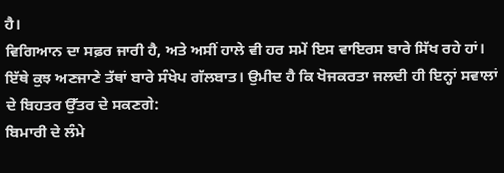ਹੈ।
ਵਿਗਿਆਨ ਦਾ ਸਫ਼ਰ ਜਾਰੀ ਹੈ, ਅਤੇ ਅਸੀਂ ਹਾਲੇ ਵੀ ਹਰ ਸਮੇਂ ਇਸ ਵਾਇਰਸ ਬਾਰੇ ਸਿੱਖ ਰਹੇ ਹਾਂ। ਇੱਥੇ ਕੁਝ ਅਣਜਾਣੇ ਤੱਥਾਂ ਬਾਰੇ ਸੰਖੇਪ ਗੱਲਬਾਤ। ਉਮੀਦ ਹੈ ਕਿ ਖੋਜਕਰਤਾ ਜਲਦੀ ਹੀ ਇਨ੍ਹਾਂ ਸਵਾਲਾਂ ਦੇ ਬਿਹਤਰ ਉੱਤਰ ਦੇ ਸਕਣਗੇ:
ਬਿਮਾਰੀ ਦੇ ਲੰਮੇ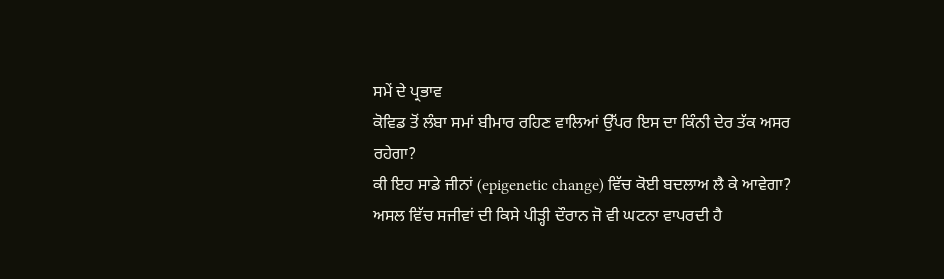ਸਮੇਂ ਦੇ ਪ੍ਰਭਾਵ
ਕੋਵਿਡ ਤੋਂ ਲੰਬਾ ਸਮਾਂ ਬੀਮਾਰ ਰਹਿਣ ਵਾਲਿਆਂ ਉੱਪਰ ਇਸ ਦਾ ਕਿੰਨੀ ਦੇਰ ਤੱਕ ਅਸਰ ਰਹੇਗਾ?
ਕੀ ਇਹ ਸਾਡੇ ਜੀਨਾਂ (epigenetic change) ਵਿੱਚ ਕੋਈ ਬਦਲਾਅ ਲੈ ਕੇ ਆਵੇਗਾ?
ਅਸਲ ਵਿੱਚ ਸਜੀਵਾਂ ਦੀ ਕਿਸੇ ਪੀੜ੍ਹੀ ਦੌਰਾਨ ਜੋ ਵੀ ਘਟਨਾ ਵਾਪਰਦੀ ਹੈ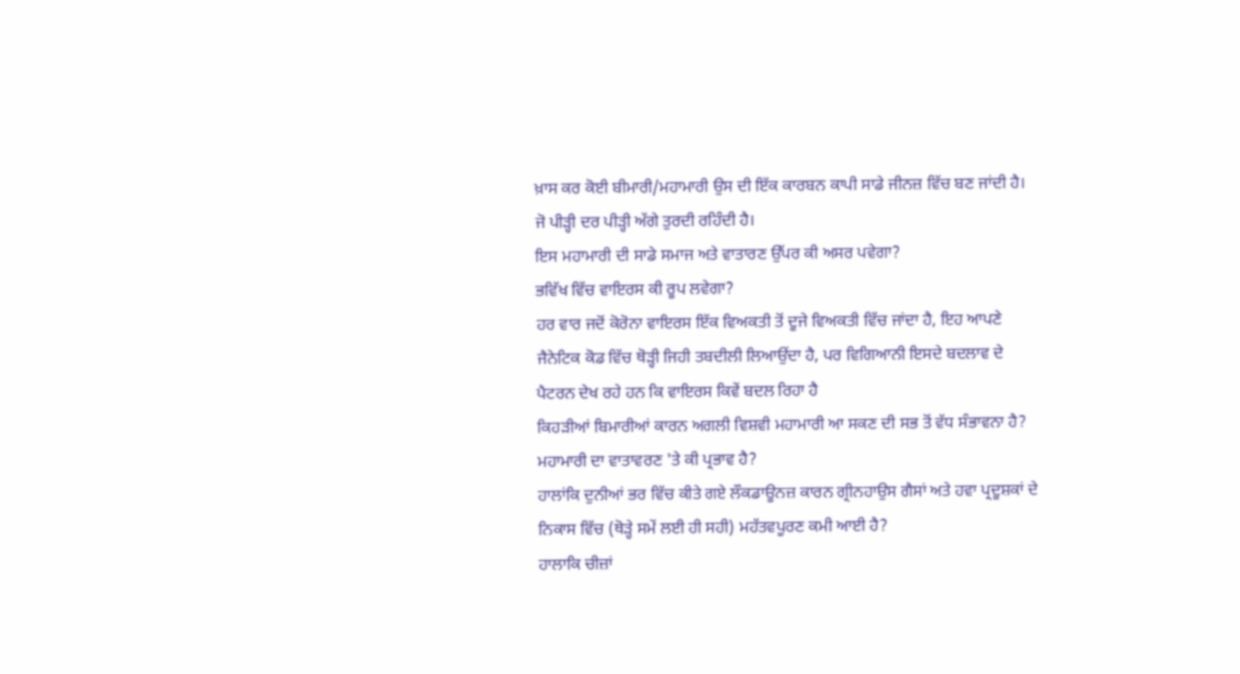ਖ਼ਾਸ ਕਰ ਕੋਈ ਬੀਮਾਰੀ/ਮਹਾਮਾਰੀ ਉਸ ਦੀ ਇੱਕ ਕਾਰਬਨ ਕਾਪੀ ਸਾਡੇ ਜੀਨਜ਼ ਵਿੱਚ ਬਣ ਜਾਂਦੀ ਹੈ। ਜੋ ਪੀੜ੍ਹੀ ਦਰ ਪੀੜ੍ਹੀ ਅੱਗੇ ਤੁਰਦੀ ਰਹਿੰਦੀ ਹੈ।
ਇਸ ਮਹਾਮਾਰੀ ਦੀ ਸਾਡੇ ਸਮਾਜ ਅਤੇ ਵਾਤਾਰਣ ਉੱਪਰ ਕੀ ਅਸਰ ਪਵੇਗਾ?
ਭਵਿੱਖ ਵਿੱਚ ਵਾਇਰਸ ਕੀ ਰੂਪ ਲਵੇਗਾ?
ਹਰ ਵਾਰ ਜਦੋਂ ਕੋਰੋਨਾ ਵਾਇਰਸ ਇੱਕ ਵਿਅਕਤੀ ਤੋਂ ਦੂਜੇ ਵਿਅਕਤੀ ਵਿੱਚ ਜਾਂਦਾ ਹੈ, ਇਹ ਆਪਣੇ ਜੈਨੇਟਿਕ ਕੋਡ ਵਿੱਚ ਥੋੜ੍ਹੀ ਜਿਹੀ ਤਬਦੀਲੀ ਲਿਆਉਂਦਾ ਹੈ, ਪਰ ਵਿਗਿਆਨੀ ਇਸਦੇ ਬਦਲਾਵ ਦੇ ਪੈਟਰਨ ਦੇਖ ਰਹੇ ਹਨ ਕਿ ਵਾਇਰਸ ਕਿਵੇਂ ਬਦਲ ਰਿਹਾ ਹੈ
ਕਿਹੜੀਆਂ ਬਿਮਾਰੀਆਂ ਕਾਰਨ ਅਗਲੀ ਵਿਸ਼ਵੀ ਮਹਾਮਾਰੀ ਆ ਸਕਣ ਦੀ ਸਭ ਤੋਂ ਵੱਧ ਸੰਭਾਵਨਾ ਹੈ?
ਮਹਾਮਾਰੀ ਦਾ ਵਾਤਾਵਰਣ 'ਤੇ ਕੀ ਪ੍ਰਭਾਵ ਹੈ?
ਹਾਲਾਂਕਿ ਦੁਨੀਆਂ ਭਰ ਵਿੱਚ ਕੀਤੇ ਗਏ ਲੌਕਡਾਊਨਜ਼ ਕਾਰਨ ਗ੍ਰੀਨਹਾਉਸ ਗੈਸਾਂ ਅਤੇ ਹਵਾ ਪ੍ਰਦੂਸ਼ਕਾਂ ਦੇ ਨਿਕਾਸ ਵਿੱਚ (ਥੋੜ੍ਹੇ ਸਮੇਂ ਲਈ ਹੀ ਸਹੀ) ਮਹੱਤਵਪੂਰਣ ਕਮੀ ਆਈ ਹੈ?
ਹਾਲਾਕਿ ਚੀਜ਼ਾਂ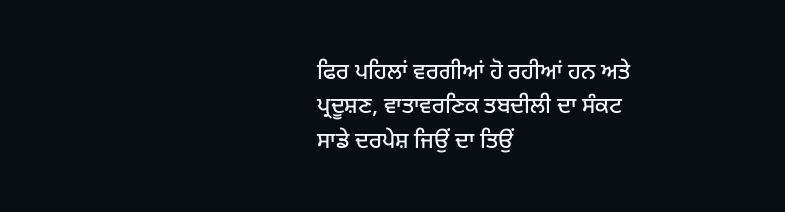ਫਿਰ ਪਹਿਲਾਂ ਵਰਗੀਆਂ ਹੋ ਰਹੀਆਂ ਹਨ ਅਤੇ ਪ੍ਰਦੂਸ਼ਣ, ਵਾਤਾਵਰਣਿਕ ਤਬਦੀਲੀ ਦਾ ਸੰਕਟ ਸਾਡੇ ਦਰਪੇਸ਼ ਜਿਉਂ ਦਾ ਤਿਉਂ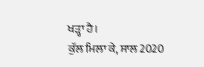ਖੜ੍ਹਾ ਹੈ।
ਕੁੱਲ ਮਿਲਾ ਕੇ, ਸਾਲ 2020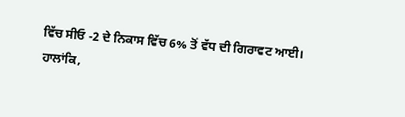ਵਿੱਚ ਸੀਓ -2 ਦੇ ਨਿਕਾਸ ਵਿੱਚ 6% ਤੋਂ ਵੱਧ ਦੀ ਗਿਰਾਵਟ ਆਈ।
ਹਾਲਾਂਕਿ,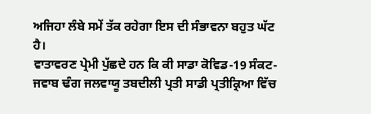ਅਜਿਹਾ ਲੰਬੇ ਸਮੇਂ ਤੱਕ ਰਹੇਗਾ ਇਸ ਦੀ ਸੰਭਾਵਨਾ ਬਹੁਤ ਘੱਟ ਹੈ।
ਵਾਤਾਵਰਣ ਪ੍ਰੇਮੀ ਪੁੱਛਦੇ ਹਨ ਕਿ ਕੀ ਸਾਡਾ ਕੋਵਿਡ-19 ਸੰਕਟ-ਜਵਾਬ ਢੰਗ ਜਲਵਾਯੂ ਤਬਦੀਲੀ ਪ੍ਰਤੀ ਸਾਡੀ ਪ੍ਰਤੀਕ੍ਰਿਆ ਵਿੱਚ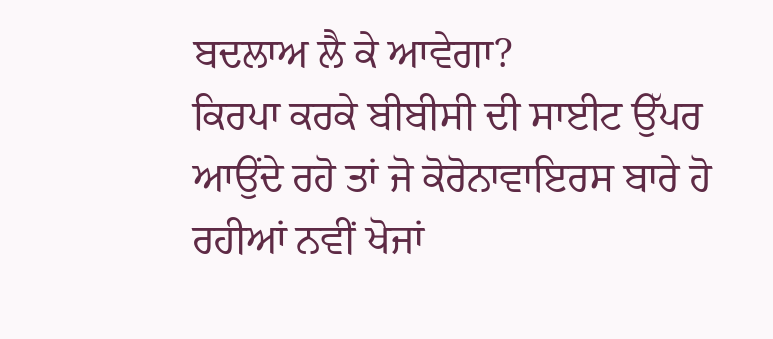ਬਦਲਾਅ ਲੈ ਕੇ ਆਵੇਗਾ?
ਕਿਰਪਾ ਕਰਕੇ ਬੀਬੀਸੀ ਦੀ ਸਾਈਟ ਉੱਪਰ ਆਉਂਦੇ ਰਹੋ ਤਾਂ ਜੋ ਕੋਰੋਨਾਵਾਇਰਸ ਬਾਰੇ ਹੋ ਰਹੀਆਂ ਨਵੀਂ ਖੋਜਾਂ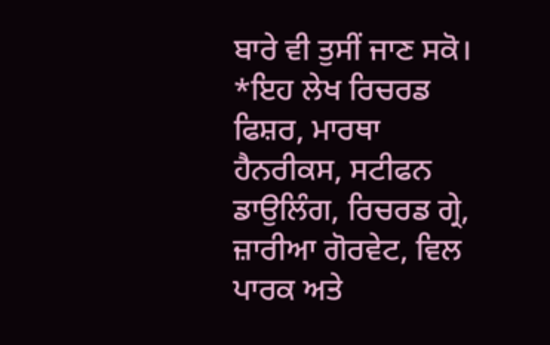ਬਾਰੇ ਵੀ ਤੁਸੀਂ ਜਾਣ ਸਕੋ।
*ਇਹ ਲੇਖ ਰਿਚਰਡ ਫਿਸ਼ਰ, ਮਾਰਥਾ ਹੈਨਰੀਕਸ, ਸਟੀਫਨ ਡਾਉਲਿੰਗ, ਰਿਚਰਡ ਗ੍ਰੇ, ਜ਼ਾਰੀਆ ਗੋਰਵੇਟ, ਵਿਲ ਪਾਰਕ ਅਤੇ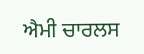ਐਮੀ ਚਾਰਲਸ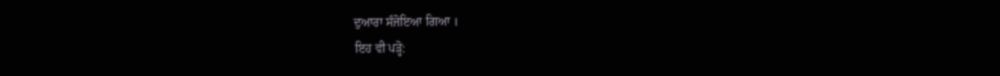ਦੁਆਰਾ ਸੰਜੋਇਆ ਗਿਆ ।
ਇਹ ਵੀ ਪੜ੍ਹੋ: